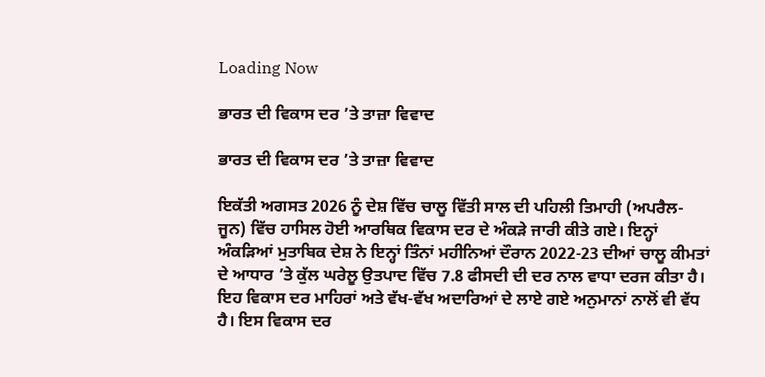Loading Now

ਭਾਰਤ ਦੀ ਵਿਕਾਸ ਦਰ ’ਤੇ ਤਾਜ਼ਾ ਵਿਵਾਦ

ਭਾਰਤ ਦੀ ਵਿਕਾਸ ਦਰ ’ਤੇ ਤਾਜ਼ਾ ਵਿਵਾਦ

ਇਕੱਤੀ ਅਗਸਤ 2026 ਨੂੰ ਦੇਸ਼ ਵਿੱਚ ਚਾਲੂ ਵਿੱਤੀ ਸਾਲ ਦੀ ਪਹਿਲੀ ਤਿਮਾਹੀ (ਅਪਰੈਲ-ਜੂਨ) ਵਿੱਚ ਹਾਸਿਲ ਹੋਈ ਆਰਥਿਕ ਵਿਕਾਸ ਦਰ ਦੇ ਅੰਕੜੇ ਜਾਰੀ ਕੀਤੇ ਗਏ। ਇਨ੍ਹਾਂ ਅੰਕੜਿਆਂ ਮੁਤਾਬਿਕ ਦੇਸ਼ ਨੇ ਇਨ੍ਹਾਂ ਤਿੰਨਾਂ ਮਹੀਨਿਆਂ ਦੌਰਾਨ 2022-23 ਦੀਆਂ ਚਾਲੂ ਕੀਮਤਾਂ ਦੇ ਆਧਾਰ ’ਤੇ ਕੁੱਲ ਘਰੇਲੂ ਉਤਪਾਦ ਵਿੱਚ 7.8 ਫੀਸਦੀ ਦੀ ਦਰ ਨਾਲ ਵਾਧਾ ਦਰਜ ਕੀਤਾ ਹੈ। ਇਹ ਵਿਕਾਸ ਦਰ ਮਾਹਿਰਾਂ ਅਤੇ ਵੱਖ-ਵੱਖ ਅਦਾਰਿਆਂ ਦੇ ਲਾਏ ਗਏ ਅਨੁਮਾਨਾਂ ਨਾਲੋਂ ਵੀ ਵੱਧ ਹੈ। ਇਸ ਵਿਕਾਸ ਦਰ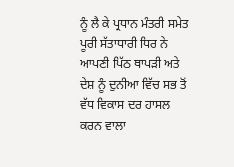ਨੂੰ ਲੈ ਕੇ ਪ੍ਰਧਾਨ ਮੰਤਰੀ ਸਮੇਤ ਪੂਰੀ ਸੱਤਾਧਾਰੀ ਧਿਰ ਨੇ ਆਪਣੀ ਪਿੱਠ ਥਾਪੜੀ ਅਤੇ ਦੇਸ਼ ਨੂੰ ਦੁਨੀਆ ਵਿੱਚ ਸਭ ਤੋਂ ਵੱਧ ਵਿਕਾਸ ਦਰ ਹਾਸਲ ਕਰਨ ਵਾਲਾ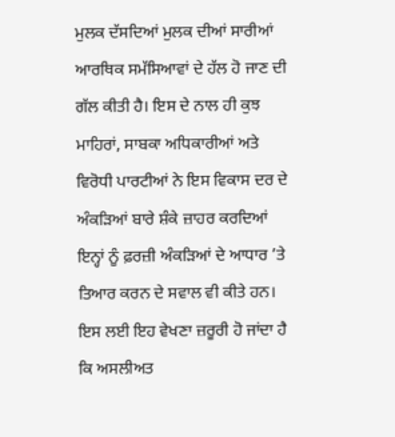ਮੁਲਕ ਦੱਸਦਿਆਂ ਮੁਲਕ ਦੀਆਂ ਸਾਰੀਆਂ ਆਰਥਿਕ ਸਮੱਸਿਆਵਾਂ ਦੇ ਹੱਲ ਹੋ ਜਾਣ ਦੀ ਗੱਲ ਕੀਤੀ ਹੈ। ਇਸ ਦੇ ਨਾਲ ਹੀ ਕੁਝ ਮਾਹਿਰਾਂ, ਸਾਬਕਾ ਅਧਿਕਾਰੀਆਂ ਅਤੇ ਵਿਰੋਧੀ ਪਾਰਟੀਆਂ ਨੇ ਇਸ ਵਿਕਾਸ ਦਰ ਦੇ ਅੰਕੜਿਆਂ ਬਾਰੇ ਸ਼ੰਕੇ ਜ਼ਾਹਰ ਕਰਦਿਆਂ ਇਨ੍ਹਾਂ ਨੂੰ ਫ਼ਰਜ਼ੀ ਅੰਕੜਿਆਂ ਦੇ ਆਧਾਰ ’ਤੇ ਤਿਆਰ ਕਰਨ ਦੇ ਸਵਾਲ ਵੀ ਕੀਤੇ ਹਨ। ਇਸ ਲਈ ਇਹ ਵੇਖਣਾ ਜ਼ਰੂਰੀ ਹੋ ਜਾਂਦਾ ਹੈ ਕਿ ਅਸਲੀਅਤ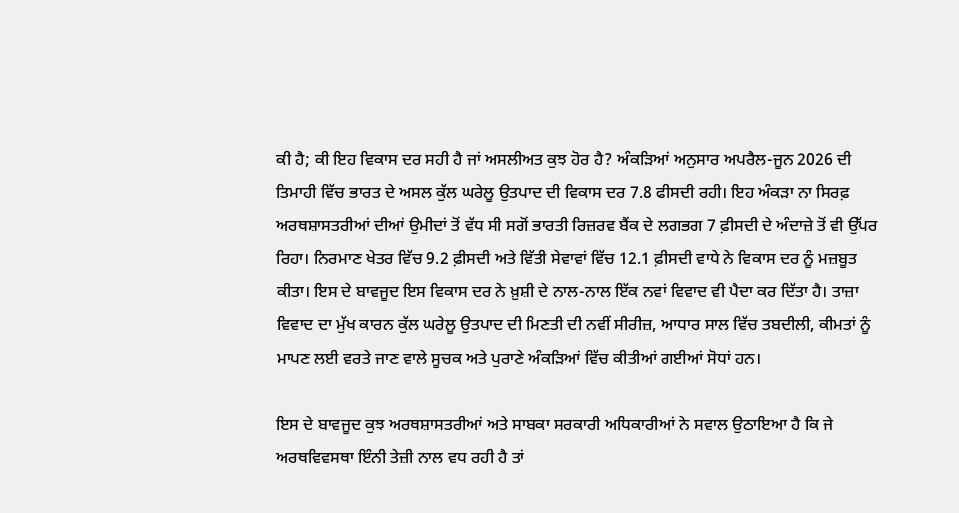ਕੀ ਹੈ; ਕੀ ਇਹ ਵਿਕਾਸ ਦਰ ਸਹੀ ਹੈ ਜਾਂ ਅਸਲੀਅਤ ਕੁਝ ਹੋਰ ਹੈ? ਅੰਕੜਿਆਂ ਅਨੁਸਾਰ ਅਪਰੈਲ-ਜੂਨ 2026 ਦੀ ਤਿਮਾਹੀ ਵਿੱਚ ਭਾਰਤ ਦੇ ਅਸਲ ਕੁੱਲ ਘਰੇਲੂ ਉਤਪਾਦ ਦੀ ਵਿਕਾਸ ਦਰ 7.8 ਫੀਸਦੀ ਰਹੀ। ਇਹ ਅੰਕੜਾ ਨਾ ਸਿਰਫ਼ ਅਰਥਸ਼ਾਸਤਰੀਆਂ ਦੀਆਂ ਉਮੀਦਾਂ ਤੋਂ ਵੱਧ ਸੀ ਸਗੋਂ ਭਾਰਤੀ ਰਿਜ਼ਰਵ ਬੈਂਕ ਦੇ ਲਗਭਗ 7 ਫ਼ੀਸਦੀ ਦੇ ਅੰਦਾਜ਼ੇ ਤੋਂ ਵੀ ਉੱਪਰ ਰਿਹਾ। ਨਿਰਮਾਣ ਖੇਤਰ ਵਿੱਚ 9.2 ਫ਼ੀਸਦੀ ਅਤੇ ਵਿੱਤੀ ਸੇਵਾਵਾਂ ਵਿੱਚ 12.1 ਫ਼ੀਸਦੀ ਵਾਧੇ ਨੇ ਵਿਕਾਸ ਦਰ ਨੂੰ ਮਜ਼ਬੂਤ ਕੀਤਾ। ਇਸ ਦੇ ਬਾਵਜੂਦ ਇਸ ਵਿਕਾਸ ਦਰ ਨੇ ਖ਼ੁਸ਼ੀ ਦੇ ਨਾਲ-ਨਾਲ ਇੱਕ ਨਵਾਂ ਵਿਵਾਦ ਵੀ ਪੈਦਾ ਕਰ ਦਿੱਤਾ ਹੈ। ਤਾਜ਼ਾ ਵਿਵਾਦ ਦਾ ਮੁੱਖ ਕਾਰਨ ਕੁੱਲ ਘਰੇਲੂ ਉਤਪਾਦ ਦੀ ਮਿਣਤੀ ਦੀ ਨਵੀਂ ਸੀਰੀਜ਼, ਆਧਾਰ ਸਾਲ ਵਿੱਚ ਤਬਦੀਲੀ, ਕੀਮਤਾਂ ਨੂੰ ਮਾਪਣ ਲਈ ਵਰਤੇ ਜਾਣ ਵਾਲੇ ਸੂਚਕ ਅਤੇ ਪੁਰਾਣੇ ਅੰਕੜਿਆਂ ਵਿੱਚ ਕੀਤੀਆਂ ਗਈਆਂ ਸੋਧਾਂ ਹਨ।

ਇਸ ਦੇ ਬਾਵਜੂਦ ਕੁਝ ਅਰਥਸ਼ਾਸਤਰੀਆਂ ਅਤੇ ਸਾਬਕਾ ਸਰਕਾਰੀ ਅਧਿਕਾਰੀਆਂ ਨੇ ਸਵਾਲ ਉਠਾਇਆ ਹੈ ਕਿ ਜੇ ਅਰਥਵਿਵਸਥਾ ਇੰਨੀ ਤੇਜ਼ੀ ਨਾਲ ਵਧ ਰਹੀ ਹੈ ਤਾਂ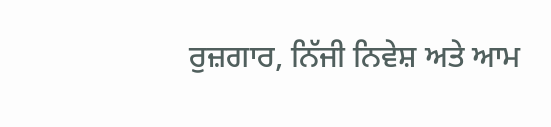ਰੁਜ਼ਗਾਰ, ਨਿੱਜੀ ਨਿਵੇਸ਼ ਅਤੇ ਆਮ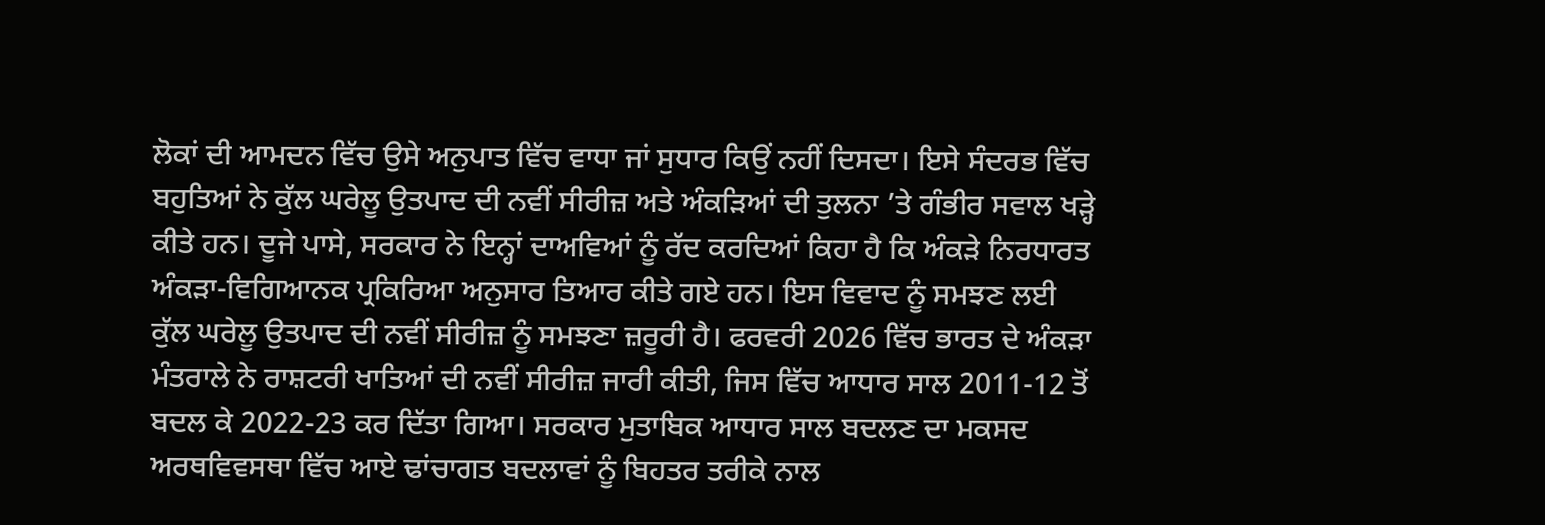ਲੋਕਾਂ ਦੀ ਆਮਦਨ ਵਿੱਚ ਉਸੇ ਅਨੁਪਾਤ ਵਿੱਚ ਵਾਧਾ ਜਾਂ ਸੁਧਾਰ ਕਿਉਂ ਨਹੀਂ ਦਿਸਦਾ। ਇਸੇ ਸੰਦਰਭ ਵਿੱਚ ਬਹੁਤਿਆਂ ਨੇ ਕੁੱਲ ਘਰੇਲੂ ਉਤਪਾਦ ਦੀ ਨਵੀਂ ਸੀਰੀਜ਼ ਅਤੇ ਅੰਕੜਿਆਂ ਦੀ ਤੁਲਨਾ ’ਤੇ ਗੰਭੀਰ ਸਵਾਲ ਖੜ੍ਹੇ ਕੀਤੇ ਹਨ। ਦੂਜੇ ਪਾਸੇ, ਸਰਕਾਰ ਨੇ ਇਨ੍ਹਾਂ ਦਾਅਵਿਆਂ ਨੂੰ ਰੱਦ ਕਰਦਿਆਂ ਕਿਹਾ ਹੈ ਕਿ ਅੰਕੜੇ ਨਿਰਧਾਰਤ ਅੰਕੜਾ-ਵਿਗਿਆਨਕ ਪ੍ਰਕਿਰਿਆ ਅਨੁਸਾਰ ਤਿਆਰ ਕੀਤੇ ਗਏ ਹਨ। ਇਸ ਵਿਵਾਦ ਨੂੰ ਸਮਝਣ ਲਈ ਕੁੱਲ ਘਰੇਲੂ ਉਤਪਾਦ ਦੀ ਨਵੀਂ ਸੀਰੀਜ਼ ਨੂੰ ਸਮਝਣਾ ਜ਼ਰੂਰੀ ਹੈ। ਫਰਵਰੀ 2026 ਵਿੱਚ ਭਾਰਤ ਦੇ ਅੰਕੜਾ ਮੰਤਰਾਲੇ ਨੇ ਰਾਸ਼ਟਰੀ ਖਾਤਿਆਂ ਦੀ ਨਵੀਂ ਸੀਰੀਜ਼ ਜਾਰੀ ਕੀਤੀ, ਜਿਸ ਵਿੱਚ ਆਧਾਰ ਸਾਲ 2011-12 ਤੋਂ ਬਦਲ ਕੇ 2022-23 ਕਰ ਦਿੱਤਾ ਗਿਆ। ਸਰਕਾਰ ਮੁਤਾਬਿਕ ਆਧਾਰ ਸਾਲ ਬਦਲਣ ਦਾ ਮਕਸਦ ਅਰਥਵਿਵਸਥਾ ਵਿੱਚ ਆਏ ਢਾਂਚਾਗਤ ਬਦਲਾਵਾਂ ਨੂੰ ਬਿਹਤਰ ਤਰੀਕੇ ਨਾਲ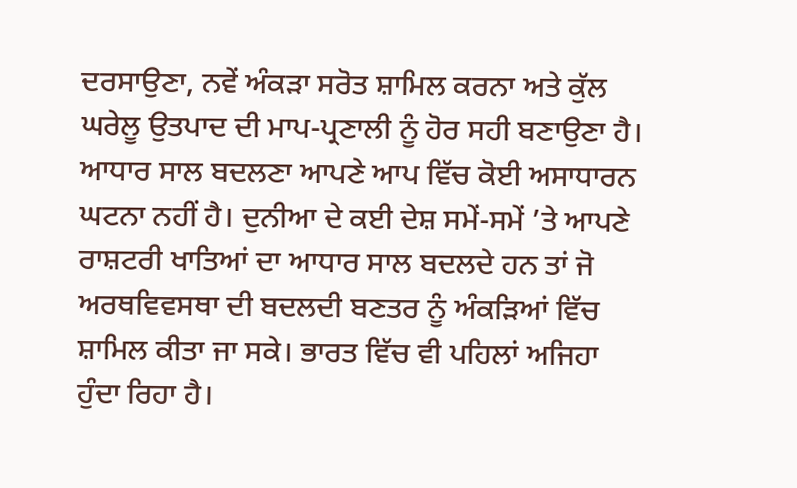ਦਰਸਾਉਣਾ, ਨਵੇਂ ਅੰਕੜਾ ਸਰੋਤ ਸ਼ਾਮਿਲ ਕਰਨਾ ਅਤੇ ਕੁੱਲ ਘਰੇਲੂ ਉਤਪਾਦ ਦੀ ਮਾਪ-ਪ੍ਰਣਾਲੀ ਨੂੰ ਹੋਰ ਸਹੀ ਬਣਾਉਣਾ ਹੈ। ਆਧਾਰ ਸਾਲ ਬਦਲਣਾ ਆਪਣੇ ਆਪ ਵਿੱਚ ਕੋਈ ਅਸਾਧਾਰਨ ਘਟਨਾ ਨਹੀਂ ਹੈ। ਦੁਨੀਆ ਦੇ ਕਈ ਦੇਸ਼ ਸਮੇਂ-ਸਮੇਂ ’ਤੇ ਆਪਣੇ ਰਾਸ਼ਟਰੀ ਖਾਤਿਆਂ ਦਾ ਆਧਾਰ ਸਾਲ ਬਦਲਦੇ ਹਨ ਤਾਂ ਜੋ ਅਰਥਵਿਵਸਥਾ ਦੀ ਬਦਲਦੀ ਬਣਤਰ ਨੂੰ ਅੰਕੜਿਆਂ ਵਿੱਚ ਸ਼ਾਮਿਲ ਕੀਤਾ ਜਾ ਸਕੇ। ਭਾਰਤ ਵਿੱਚ ਵੀ ਪਹਿਲਾਂ ਅਜਿਹਾ ਹੁੰਦਾ ਰਿਹਾ ਹੈ।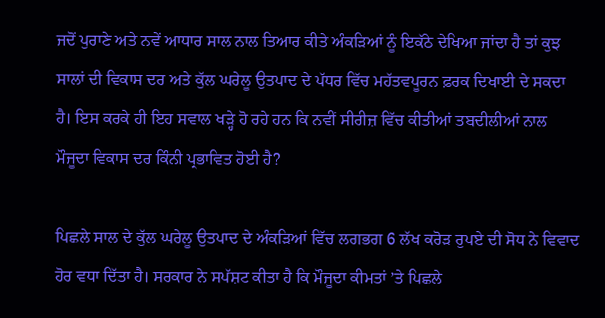ਜਦੋਂ ਪੁਰਾਣੇ ਅਤੇ ਨਵੇਂ ਆਧਾਰ ਸਾਲ ਨਾਲ ਤਿਆਰ ਕੀਤੇ ਅੰਕੜਿਆਂ ਨੂੰ ਇਕੱਠੇ ਦੇਖਿਆ ਜਾਂਦਾ ਹੈ ਤਾਂ ਕੁਝ ਸਾਲਾਂ ਦੀ ਵਿਕਾਸ ਦਰ ਅਤੇ ਕੁੱਲ ਘਰੇਲੂ ਉਤਪਾਦ ਦੇ ਪੱਧਰ ਵਿੱਚ ਮਹੱਤਵਪੂਰਨ ਫ਼ਰਕ ਦਿਖਾਈ ਦੇ ਸਕਦਾ ਹੈ। ਇਸ ਕਰਕੇ ਹੀ ਇਹ ਸਵਾਲ ਖੜ੍ਹੇ ਹੋ ਰਹੇ ਹਨ ਕਿ ਨਵੀਂ ਸੀਰੀਜ਼ ਵਿੱਚ ਕੀਤੀਆਂ ਤਬਦੀਲੀਆਂ ਨਾਲ ਮੌਜੂਦਾ ਵਿਕਾਸ ਦਰ ਕਿੰਨੀ ਪ੍ਰਭਾਵਿਤ ਹੋਈ ਹੈ?

ਪਿਛਲੇ ਸਾਲ ਦੇ ਕੁੱਲ ਘਰੇਲੂ ਉਤਪਾਦ ਦੇ ਅੰਕੜਿਆਂ ਵਿੱਚ ਲਗਭਗ 6 ਲੱਖ ਕਰੋੜ ਰੁਪਏ ਦੀ ਸੋਧ ਨੇ ਵਿਵਾਦ ਹੋਰ ਵਧਾ ਦਿੱਤਾ ਹੈ। ਸਰਕਾਰ ਨੇ ਸਪੱਸ਼ਟ ਕੀਤਾ ਹੈ ਕਿ ਮੌਜੂਦਾ ਕੀਮਤਾਂ ’ਤੇ ਪਿਛਲੇ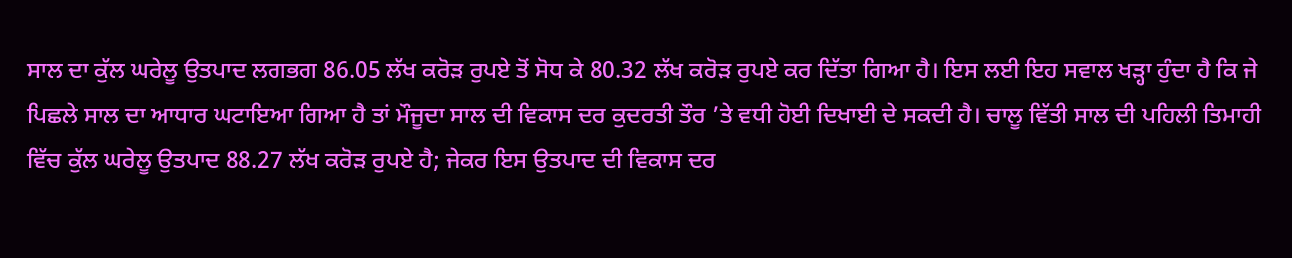ਸਾਲ ਦਾ ਕੁੱਲ ਘਰੇਲੂ ਉਤਪਾਦ ਲਗਭਗ 86.05 ਲੱਖ ਕਰੋੜ ਰੁਪਏ ਤੋਂ ਸੋਧ ਕੇ 80.32 ਲੱਖ ਕਰੋੜ ਰੁਪਏ ਕਰ ਦਿੱਤਾ ਗਿਆ ਹੈ। ਇਸ ਲਈ ਇਹ ਸਵਾਲ ਖੜ੍ਹਾ ਹੁੰਦਾ ਹੈ ਕਿ ਜੇ ਪਿਛਲੇ ਸਾਲ ਦਾ ਆਧਾਰ ਘਟਾਇਆ ਗਿਆ ਹੈ ਤਾਂ ਮੌਜੂਦਾ ਸਾਲ ਦੀ ਵਿਕਾਸ ਦਰ ਕੁਦਰਤੀ ਤੌਰ ’ਤੇ ਵਧੀ ਹੋਈ ਦਿਖਾਈ ਦੇ ਸਕਦੀ ਹੈ। ਚਾਲੂ ਵਿੱਤੀ ਸਾਲ ਦੀ ਪਹਿਲੀ ਤਿਮਾਹੀ ਵਿੱਚ ਕੁੱਲ ਘਰੇਲੂ ਉਤਪਾਦ 88.27 ਲੱਖ ਕਰੋੜ ਰੁਪਏ ਹੈ; ਜੇਕਰ ਇਸ ਉਤਪਾਦ ਦੀ ਵਿਕਾਸ ਦਰ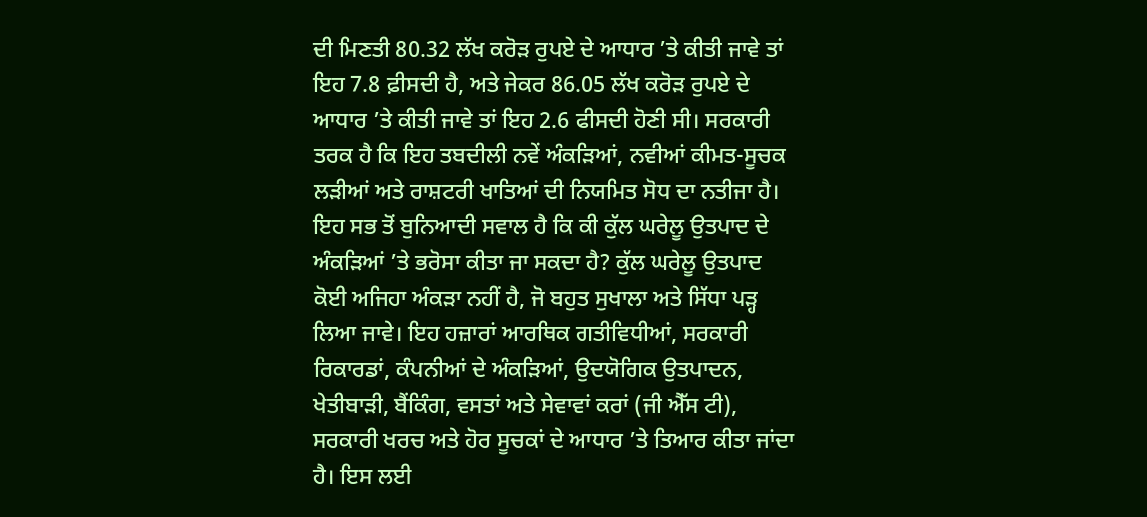ਦੀ ਮਿਣਤੀ 80.32 ਲੱਖ ਕਰੋੜ ਰੁਪਏ ਦੇ ਆਧਾਰ ’ਤੇ ਕੀਤੀ ਜਾਵੇ ਤਾਂ ਇਹ 7.8 ਫ਼ੀਸਦੀ ਹੈ, ਅਤੇ ਜੇਕਰ 86.05 ਲੱਖ ਕਰੋੜ ਰੁਪਏ ਦੇ ਆਧਾਰ ’ਤੇ ਕੀਤੀ ਜਾਵੇ ਤਾਂ ਇਹ 2.6 ਫੀਸਦੀ ਹੋਣੀ ਸੀ। ਸਰਕਾਰੀ ਤਰਕ ਹੈ ਕਿ ਇਹ ਤਬਦੀਲੀ ਨਵੇਂ ਅੰਕੜਿਆਂ, ਨਵੀਆਂ ਕੀਮਤ-ਸੂਚਕ ਲੜੀਆਂ ਅਤੇ ਰਾਸ਼ਟਰੀ ਖਾਤਿਆਂ ਦੀ ਨਿਯਮਿਤ ਸੋਧ ਦਾ ਨਤੀਜਾ ਹੈ। ਇਹ ਸਭ ਤੋਂ ਬੁਨਿਆਦੀ ਸਵਾਲ ਹੈ ਕਿ ਕੀ ਕੁੱਲ ਘਰੇਲੂ ਉਤਪਾਦ ਦੇ ਅੰਕੜਿਆਂ ’ਤੇ ਭਰੋਸਾ ਕੀਤਾ ਜਾ ਸਕਦਾ ਹੈ? ਕੁੱਲ ਘਰੇਲੂ ਉਤਪਾਦ ਕੋਈ ਅਜਿਹਾ ਅੰਕੜਾ ਨਹੀਂ ਹੈ, ਜੋ ਬਹੁਤ ਸੁਖਾਲਾ ਅਤੇ ਸਿੱਧਾ ਪੜ੍ਹ ਲਿਆ ਜਾਵੇ। ਇਹ ਹਜ਼ਾਰਾਂ ਆਰਥਿਕ ਗਤੀਵਿਧੀਆਂ, ਸਰਕਾਰੀ ਰਿਕਾਰਡਾਂ, ਕੰਪਨੀਆਂ ਦੇ ਅੰਕੜਿਆਂ, ਉਦਯੋਗਿਕ ਉਤਪਾਦਨ, ਖੇਤੀਬਾੜੀ, ਬੈਂਕਿੰਗ, ਵਸਤਾਂ ਅਤੇ ਸੇਵਾਵਾਂ ਕਰਾਂ (ਜੀ ਐੱਸ ਟੀ), ਸਰਕਾਰੀ ਖਰਚ ਅਤੇ ਹੋਰ ਸੂਚਕਾਂ ਦੇ ਆਧਾਰ ’ਤੇ ਤਿਆਰ ਕੀਤਾ ਜਾਂਦਾ ਹੈ। ਇਸ ਲਈ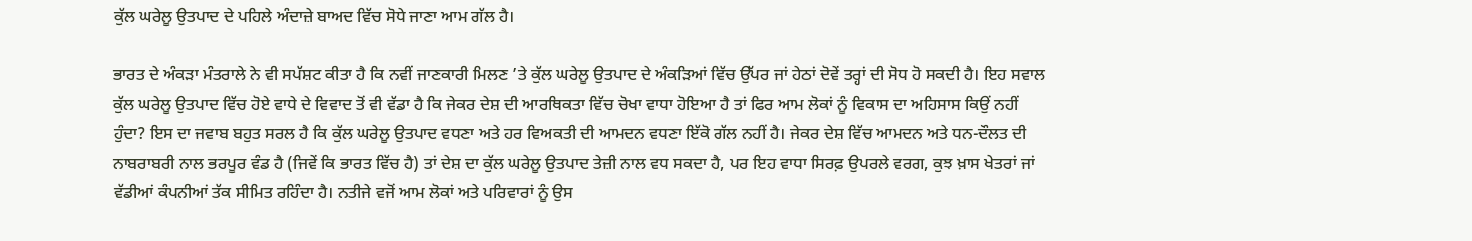ਕੁੱਲ ਘਰੇਲੂ ਉਤਪਾਦ ਦੇ ਪਹਿਲੇ ਅੰਦਾਜ਼ੇ ਬਾਅਦ ਵਿੱਚ ਸੋਧੇ ਜਾਣਾ ਆਮ ਗੱਲ ਹੈ।

ਭਾਰਤ ਦੇ ਅੰਕੜਾ ਮੰਤਰਾਲੇ ਨੇ ਵੀ ਸਪੱਸ਼ਟ ਕੀਤਾ ਹੈ ਕਿ ਨਵੀਂ ਜਾਣਕਾਰੀ ਮਿਲਣ ’ਤੇ ਕੁੱਲ ਘਰੇਲੂ ਉਤਪਾਦ ਦੇ ਅੰਕੜਿਆਂ ਵਿੱਚ ਉੱਪਰ ਜਾਂ ਹੇਠਾਂ ਦੋਵੇਂ ਤਰ੍ਹਾਂ ਦੀ ਸੋਧ ਹੋ ਸਕਦੀ ਹੈ। ਇਹ ਸਵਾਲ ਕੁੱਲ ਘਰੇਲੂ ਉਤਪਾਦ ਵਿੱਚ ਹੋਏ ਵਾਧੇ ਦੇ ਵਿਵਾਦ ਤੋਂ ਵੀ ਵੱਡਾ ਹੈ ਕਿ ਜੇਕਰ ਦੇਸ਼ ਦੀ ਆਰਥਿਕਤਾ ਵਿੱਚ ਚੋਖਾ ਵਾਧਾ ਹੋਇਆ ਹੈ ਤਾਂ ਫਿਰ ਆਮ ਲੋਕਾਂ ਨੂੰ ਵਿਕਾਸ ਦਾ ਅਹਿਸਾਸ ਕਿਉਂ ਨਹੀਂ ਹੁੰਦਾ? ਇਸ ਦਾ ਜਵਾਬ ਬਹੁਤ ਸਰਲ ਹੈ ਕਿ ਕੁੱਲ ਘਰੇਲੂ ਉਤਪਾਦ ਵਧਣਾ ਅਤੇ ਹਰ ਵਿਅਕਤੀ ਦੀ ਆਮਦਨ ਵਧਣਾ ਇੱਕੋ ਗੱਲ ਨਹੀਂ ਹੈ। ਜੇਕਰ ਦੇਸ਼ ਵਿੱਚ ਆਮਦਨ ਅਤੇ ਧਨ-ਦੌਲਤ ਦੀ ਨਾਬਰਾਬਰੀ ਨਾਲ ਭਰਪੂਰ ਵੰਡ ਹੈ (ਜਿਵੇਂ ਕਿ ਭਾਰਤ ਵਿੱਚ ਹੈ) ਤਾਂ ਦੇਸ਼ ਦਾ ਕੁੱਲ ਘਰੇਲੂ ਉਤਪਾਦ ਤੇਜ਼ੀ ਨਾਲ ਵਧ ਸਕਦਾ ਹੈ, ਪਰ ਇਹ ਵਾਧਾ ਸਿਰਫ਼ ਉਪਰਲੇ ਵਰਗ, ਕੁਝ ਖ਼ਾਸ ਖੇਤਰਾਂ ਜਾਂ ਵੱਡੀਆਂ ਕੰਪਨੀਆਂ ਤੱਕ ਸੀਮਿਤ ਰਹਿੰਦਾ ਹੈ। ਨਤੀਜੇ ਵਜੋਂ ਆਮ ਲੋਕਾਂ ਅਤੇ ਪਰਿਵਾਰਾਂ ਨੂੰ ਉਸ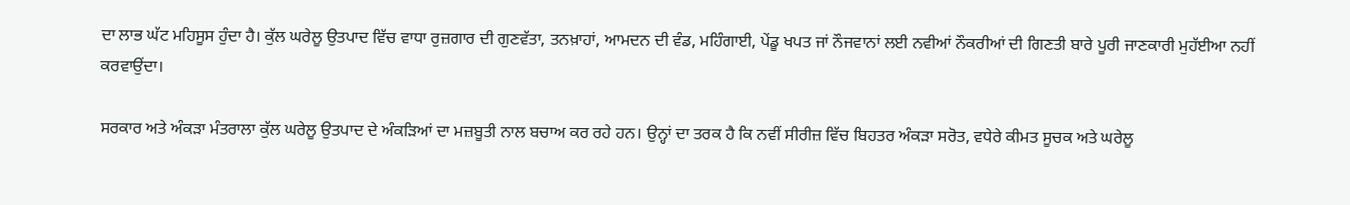ਦਾ ਲਾਭ ਘੱਟ ਮਹਿਸੂਸ ਹੁੰਦਾ ਹੈ। ਕੁੱਲ ਘਰੇਲੂ ਉਤਪਾਦ ਵਿੱਚ ਵਾਧਾ ਰੁਜ਼ਗਾਰ ਦੀ ਗੁਣਵੱਤਾ, ਤਨਖ਼ਾਹਾਂ, ਆਮਦਨ ਦੀ ਵੰਡ, ਮਹਿੰਗਾਈ, ਪੇਂਡੂ ਖਪਤ ਜਾਂ ਨੌਜਵਾਨਾਂ ਲਈ ਨਵੀਆਂ ਨੌਕਰੀਆਂ ਦੀ ਗਿਣਤੀ ਬਾਰੇ ਪੂਰੀ ਜਾਣਕਾਰੀ ਮੁਹੱਈਆ ਨਹੀਂ ਕਰਵਾਉਂਦਾ।

ਸਰਕਾਰ ਅਤੇ ਅੰਕੜਾ ਮੰਤਰਾਲਾ ਕੁੱਲ ਘਰੇਲੂ ਉਤਪਾਦ ਦੇ ਅੰਕੜਿਆਂ ਦਾ ਮਜ਼ਬੂਤੀ ਨਾਲ ਬਚਾਅ ਕਰ ਰਹੇ ਹਨ। ਉਨ੍ਹਾਂ ਦਾ ਤਰਕ ਹੈ ਕਿ ਨਵੀਂ ਸੀਰੀਜ਼ ਵਿੱਚ ਬਿਹਤਰ ਅੰਕੜਾ ਸਰੋਤ, ਵਧੇਰੇ ਕੀਮਤ ਸੂਚਕ ਅਤੇ ਘਰੇਲੂ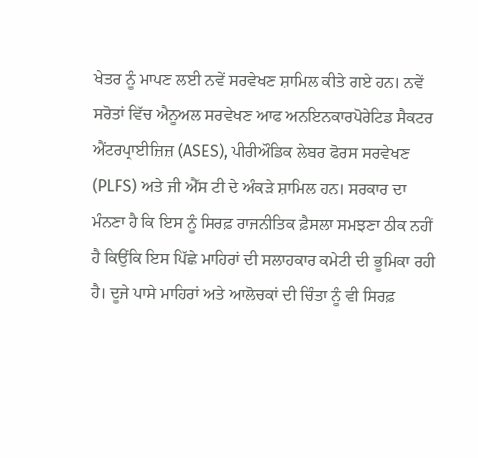ਖੇਤਰ ਨੂੰ ਮਾਪਣ ਲਈ ਨਵੇਂ ਸਰਵੇਖਣ ਸ਼ਾਮਿਲ ਕੀਤੇ ਗਏ ਹਨ। ਨਵੇਂ ਸਰੋਤਾਂ ਵਿੱਚ ਐਨੂਅਲ ਸਰਵੇਖਣ ਆਫ ਅਨਇਨਕਾਰਪੋਰੇਟਿਡ ਸੈਕਟਰ ਐਂਟਰਪ੍ਰਾਈਜ਼ਿਜ਼ (ASES), ਪੀਰੀਔਡਿਕ ਲੇਬਰ ਫੋਰਸ ਸਰਵੇਖਣ (PLFS) ਅਤੇ ਜੀ ਐੱਸ ਟੀ ਦੇ ਅੰਕੜੇ ਸ਼ਾਮਿਲ ਹਨ। ਸਰਕਾਰ ਦਾ ਮੰਨਣਾ ਹੈ ਕਿ ਇਸ ਨੂੰ ਸਿਰਫ਼ ਰਾਜਨੀਤਿਕ ਫ਼ੈਸਲਾ ਸਮਝਣਾ ਠੀਕ ਨਹੀਂ ਹੈ ਕਿਉਂਕਿ ਇਸ ਪਿੱਛੇ ਮਾਹਿਰਾਂ ਦੀ ਸਲਾਹਕਾਰ ਕਮੇਟੀ ਦੀ ਭੂਮਿਕਾ ਰਹੀ ਹੈ। ਦੂਜੇ ਪਾਸੇ ਮਾਹਿਰਾਂ ਅਤੇ ਆਲੋਚਕਾਂ ਦੀ ਚਿੰਤਾ ਨੂੰ ਵੀ ਸਿਰਫ਼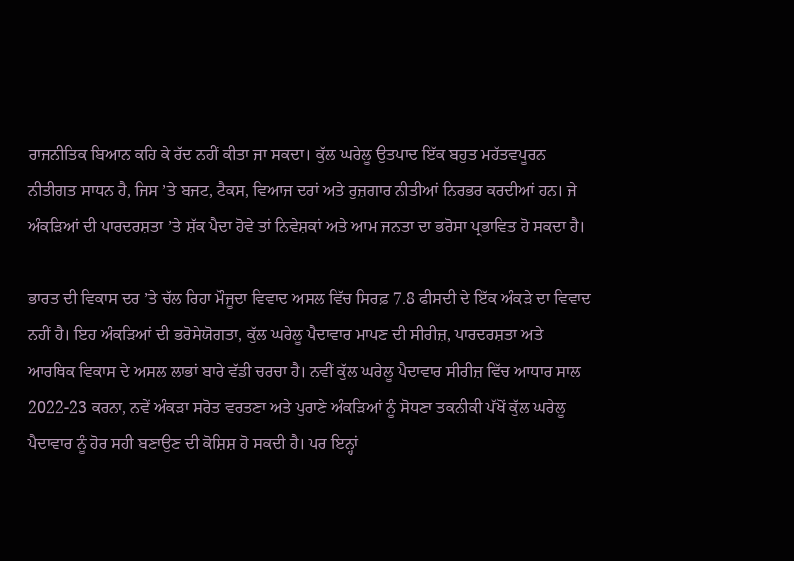ਰਾਜਨੀਤਿਕ ਬਿਆਨ ਕਹਿ ਕੇ ਰੱਦ ਨਹੀਂ ਕੀਤਾ ਜਾ ਸਕਦਾ। ਕੁੱਲ ਘਰੇਲੂ ਉਤਪਾਦ ਇੱਕ ਬਹੁਤ ਮਹੱਤਵਪੂਰਨ ਨੀਤੀਗਤ ਸਾਧਨ ਹੈ, ਜਿਸ ’ਤੇ ਬਜਟ, ਟੈਕਸ, ਵਿਆਜ ਦਰਾਂ ਅਤੇ ਰੁਜ਼ਗਾਰ ਨੀਤੀਆਂ ਨਿਰਭਰ ਕਰਦੀਆਂ ਹਨ। ਜੇ ਅੰਕੜਿਆਂ ਦੀ ਪਾਰਦਰਸ਼ਤਾ ’ਤੇ ਸ਼ੱਕ ਪੈਦਾ ਹੋਵੇ ਤਾਂ ਨਿਵੇਸ਼ਕਾਂ ਅਤੇ ਆਮ ਜਨਤਾ ਦਾ ਭਰੋਸਾ ਪ੍ਰਭਾਵਿਤ ਹੋ ਸਕਦਾ ਹੈ।

ਭਾਰਤ ਦੀ ਵਿਕਾਸ ਦਰ ’ਤੇ ਚੱਲ ਰਿਹਾ ਮੌਜੂਦਾ ਵਿਵਾਦ ਅਸਲ ਵਿੱਚ ਸਿਰਫ਼ 7.8 ਫੀਸਦੀ ਦੇ ਇੱਕ ਅੰਕੜੇ ਦਾ ਵਿਵਾਦ ਨਹੀਂ ਹੈ। ਇਹ ਅੰਕੜਿਆਂ ਦੀ ਭਰੋਸੇਯੋਗਤਾ, ਕੁੱਲ ਘਰੇਲੂ ਪੈਦਾਵਾਰ ਮਾਪਣ ਦੀ ਸੀਰੀਜ਼, ਪਾਰਦਰਸ਼ਤਾ ਅਤੇ ਆਰਥਿਕ ਵਿਕਾਸ ਦੇ ਅਸਲ ਲਾਭਾਂ ਬਾਰੇ ਵੱਡੀ ਚਰਚਾ ਹੈ। ਨਵੀਂ ਕੁੱਲ ਘਰੇਲੂ ਪੈਦਾਵਾਰ ਸੀਰੀਜ਼ ਵਿੱਚ ਆਧਾਰ ਸਾਲ 2022-23 ਕਰਨਾ, ਨਵੇਂ ਅੰਕੜਾ ਸਰੋਤ ਵਰਤਣਾ ਅਤੇ ਪੁਰਾਣੇ ਅੰਕੜਿਆਂ ਨੂੰ ਸੋਧਣਾ ਤਕਨੀਕੀ ਪੱਖੋਂ ਕੁੱਲ ਘਰੇਲੂ ਪੈਦਾਵਾਰ ਨੂੰ ਹੋਰ ਸਹੀ ਬਣਾਉਣ ਦੀ ਕੋਸ਼ਿਸ਼ ਹੋ ਸਕਦੀ ਹੈ। ਪਰ ਇਨ੍ਹਾਂ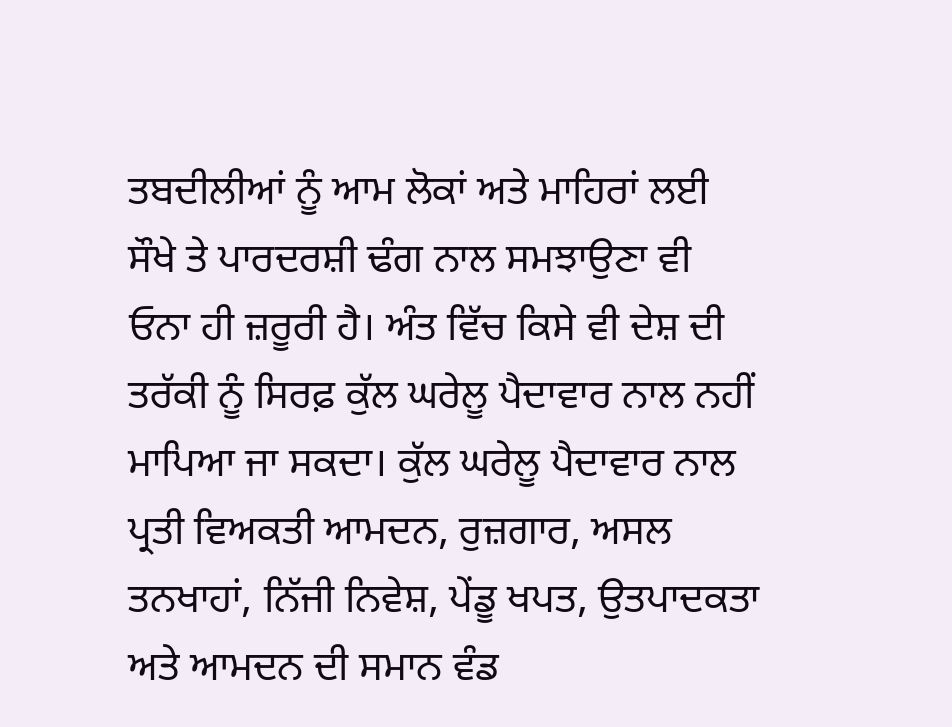ਤਬਦੀਲੀਆਂ ਨੂੰ ਆਮ ਲੋਕਾਂ ਅਤੇ ਮਾਹਿਰਾਂ ਲਈ ਸੌਖੇ ਤੇ ਪਾਰਦਰਸ਼ੀ ਢੰਗ ਨਾਲ ਸਮਝਾਉਣਾ ਵੀ ਓਨਾ ਹੀ ਜ਼ਰੂਰੀ ਹੈ। ਅੰਤ ਵਿੱਚ ਕਿਸੇ ਵੀ ਦੇਸ਼ ਦੀ ਤਰੱਕੀ ਨੂੰ ਸਿਰਫ਼ ਕੁੱਲ ਘਰੇਲੂ ਪੈਦਾਵਾਰ ਨਾਲ ਨਹੀਂ ਮਾਪਿਆ ਜਾ ਸਕਦਾ। ਕੁੱਲ ਘਰੇਲੂ ਪੈਦਾਵਾਰ ਨਾਲ ਪ੍ਰਤੀ ਵਿਅਕਤੀ ਆਮਦਨ, ਰੁਜ਼ਗਾਰ, ਅਸਲ ਤਨਖਾਹਾਂ, ਨਿੱਜੀ ਨਿਵੇਸ਼, ਪੇਂਡੂ ਖਪਤ, ਉਤਪਾਦਕਤਾ ਅਤੇ ਆਮਦਨ ਦੀ ਸਮਾਨ ਵੰਡ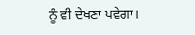ਨੂੰ ਵੀ ਦੇਖਣਾ ਪਵੇਗਾ।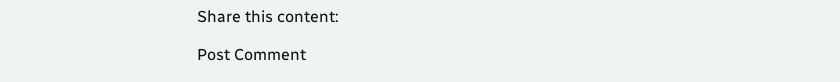Share this content:

Post Comment